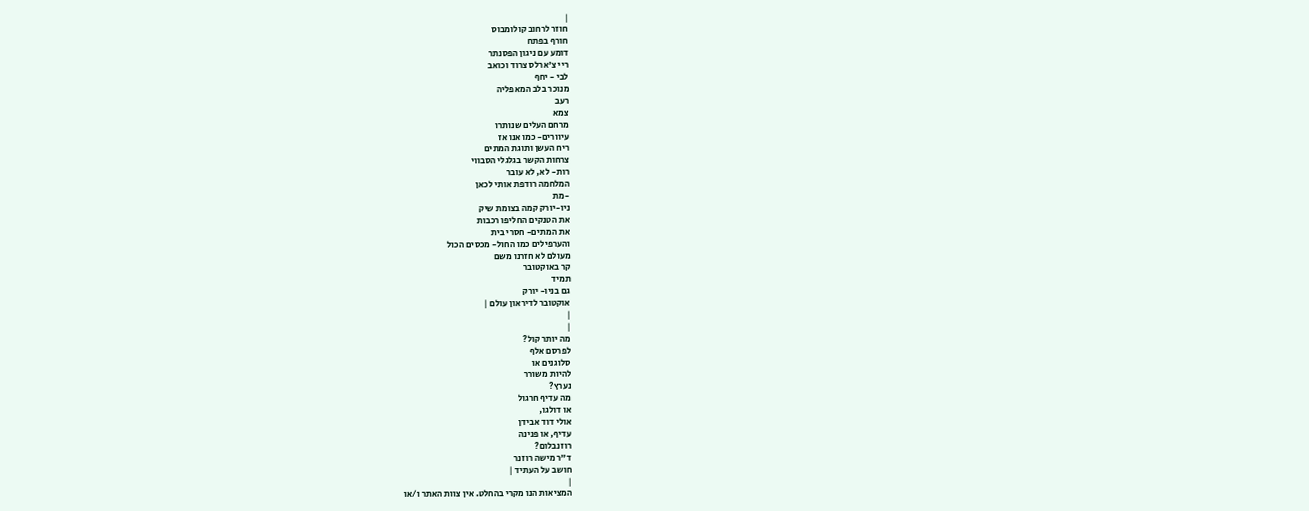|
חוזר לרחוב קולומבוס
חורף בפתח
דומע עם ניגון הפסנתר
ריי צ'ארלס צרוד וכואב
לבי - יחף
מנוכר בלב המאפליה
רעב
צמא
מרחם העלים שנותרו
עיוורים- כמו אנו אז
ריח העשן ותוגת המתים
צרחות הקשר בגלגלי הסבווי
רות- לא, לא עובר
המלחמה רודפת אותי לכאן
-מת
ניו-יורק קמה בצומת שיק
את הטנקים החליפו רכבות
את המתים- חסרי בית
והערפילים כמו החול- מכסים הכול
מעולם לא חזרנו משם
קר באוקטובר
תמיד
גם בניו- יורק
אוקטובר לדיראון עולם |
|
|
מה יותר קול?
לפרסם אלף
סלוגנים או
להיות משורר
נערץ?
מה עדיף חרגול
או דולגו,
אולי דוד אבידן
עדיף, או פנינה
רוזנבלום?
ד"ר מישה רוזנר
חושב על העתיד |
|
המציאות הנו מקרי בהחלט. אין צוות האתר ו/או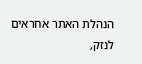הנהלת האתר אחראים לנזק,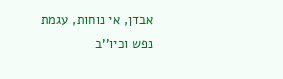אבדן, אי נוחות, עגמת
נפש וכיו''ב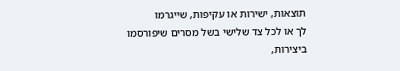תוצאות, ישירות או עקיפות, שייגרמו
לך או לכל צד שלישי בשל מסרים שיפורסמו
ביצירות,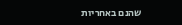שהנם באחריות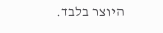היוצר בלבד.